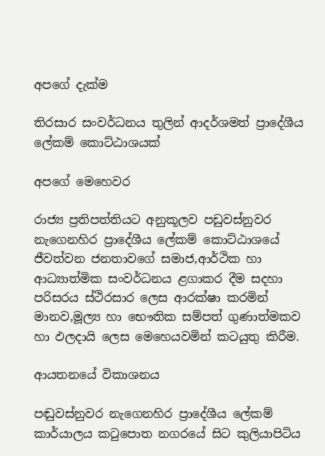අපගේ දැක්ම

තිරසාර සංවර්ධනය තුලින් ආදර්ශමත් ප්‍රාදේශීය ලේකම් කොට්ඨාශයක්

අපගේ මෙහෙවර

රාජ්‍ය ප්‍රතිපත්තියට අනුකූලව පඩුවස්නුවර නැගෙනහිර ප්‍රාදේශීය ලේකම් කොට්ඨාශයේ ජීවත්වන ජනතාවගේ සමාජ,ආර්ථික හා ආධ්‍යාත්මික සංවර්ධනය ළගාකර දීම සදහා පරිසරය ස්ථිරසාර ලෙස ආරක්ෂා කරමින් මානව,මූල්‍ය හා භෞතික සම්පත් ගුණාත්මකව හා ඵලදායි ලෙස මෙහෙයවමින් කටයුතු කිරීම.

ආයතනයේ විකාශනය

පඬුවස්නුවර නැගෙනහිර ප්‍රාදේශීය ලේකම් කාර්යාලය කටුපොත නගරයේ සිට කුලියාපිටිය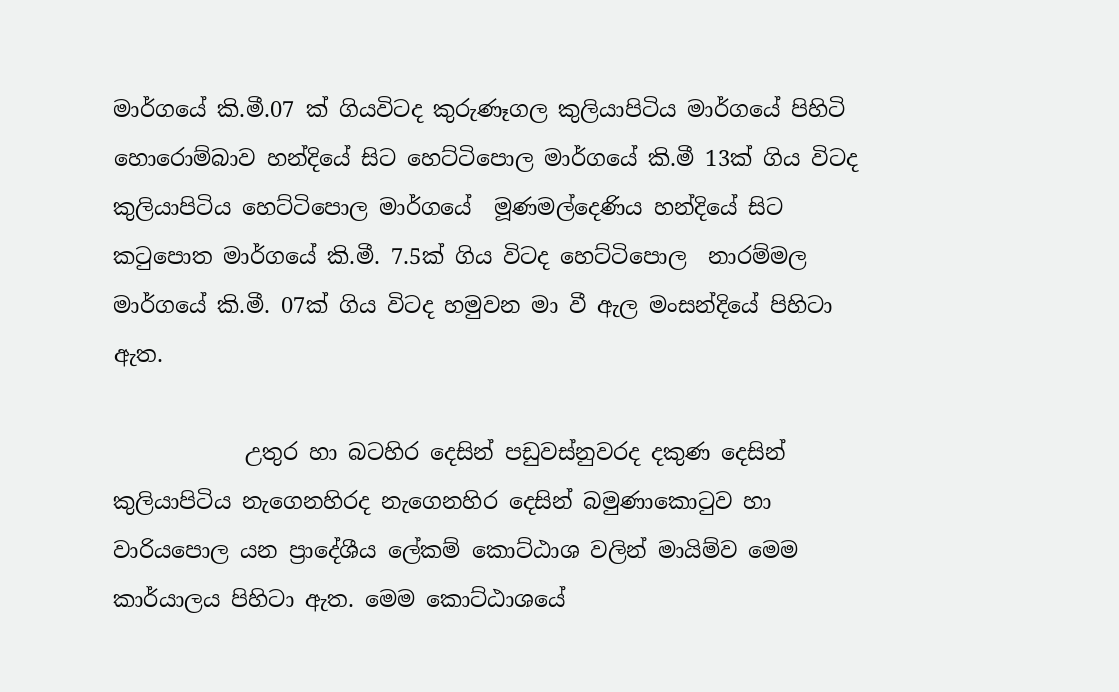මාර්ගයේ කි.මී.07 ක් ගියවිටද කුරුණෑගල කුලියාපිටිය මාර්ගයේ පිහිටි හොරොම්බාව හන්දියේ සිට හෙට්ටිපොල මාර්ගයේ කි.මී 13ක් ගිය විටද කුලියාපිටිය හෙට්ටිපොල මාර්ගයේ  මූණමල්දෙණිය හන්දියේ සිට කටුපොත මාර්ගයේ කි.මී. 7.5ක් ගිය විටද හෙට්ටිපොල  නාරම්මල මාර්ගයේ කි.මී. 07ක් ගිය විටද හමුවන මා වී ඇල මංසන්දියේ පිහිටා ඇත.

            උතුර හා බටහිර දෙසින් පඩුවස්නුවරද දකුණ දෙසින් කුලියාපිටිය නැගෙනහිරද නැගෙනහිර දෙසින් බමුණාකොටුව හා වාරියපොල යන ප්‍රාදේශීය ලේකම් කොට්ඨාශ වලින් මායිම්ව මෙම කාර්යාලය පිහිටා ඇත. මෙම කොට්ඨාශයේ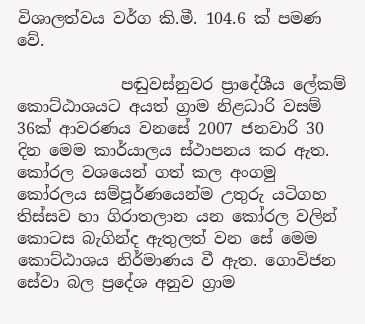විශාලත්වය වර්ග කි.මී. 104.6 ක් පමණ වේ.

             පඬුවස්නුවර ප්‍රාදේශීය ලේකම් කොට්ඨාශයට අයත් ග්‍රාම නිළධාරි වසම් 36ක් ආවරණය වනසේ 2007 ජනවාරි 30 දින මෙම කාර්යාලය ස්ථාපනය කර ඇත. කෝරල වශයෙන් ගත් කල අංගමු කෝරලය සම්පූර්ණයෙන්ම උතුරු යටිගහ තිස්සව හා ගිරාතලාන යන කෝරල වලින් කොටස බැගින්ද ඇතුලත් වන සේ මෙම කොට්ඨාශය නිර්මාණය වී ඇත. ගොවිජන සේවා බල ප්‍රදේශ අනුව ග්‍රාම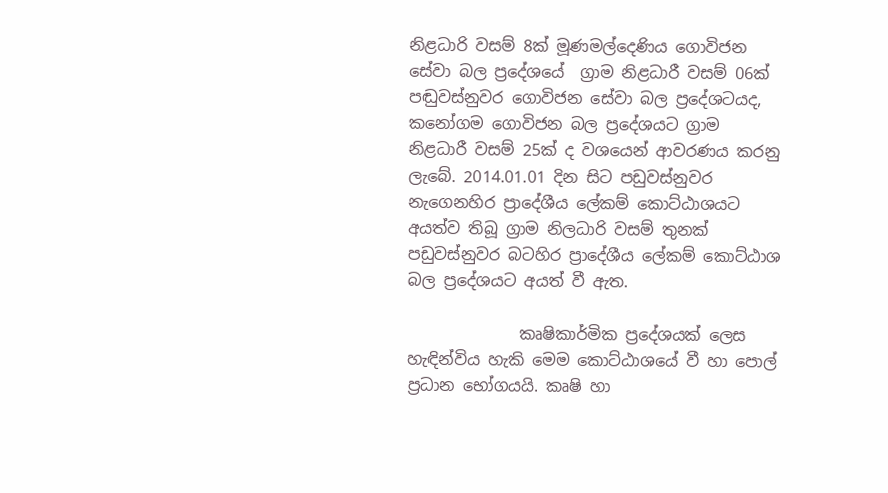නිළධාරි වසම් 8ක් මූණමල්දෙණිය ගොවිජන සේවා බල ප්‍රදේශයේ  ග්‍රාම නිළධාරී වසම් 06ක් පඬුවස්නුවර ගොවිජන සේවා බල ප්‍රදේශටයද, කනෝගම ගොවිජන බල ප්‍රදේශයට ග්‍රාම නිළධාරී වසම් 25ක් ද වශයෙන් ආවරණය කරනු ලැබේ. 2014.01.01 දින සිට පඩුවස්නුවර නැගෙනහිර ප්‍රාදේශීය ලේකම් කොට්ඨාශයට අයත්ව තිබූ ග්‍රාම නිලධාරි වසම් තුනක් පඩුවස්නුවර බටහිර ප්‍රාදේශීය ‍ලේකම් කොට්ඨාශ බල ප්‍රදේශයට අයත් වී ඇත.

              කෘෂිකාර්මික ප්‍රදේශයක් ලෙස හැඳින්විය හැකි මෙම කොට්ඨාශයේ වී හා පොල් ප්‍රධාන භෝගයයි. කෘෂි හා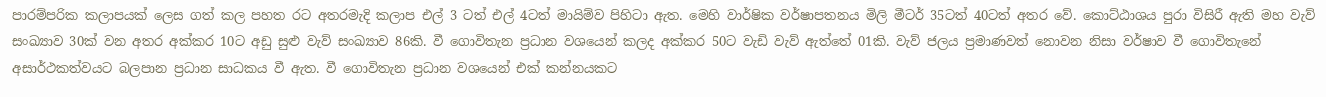පාරම්පරික කලාපයක් ලෙස ගත් කල පහත රට අතරමැදි කලාප එල් 3 ටත් එල් 4ටත් මායිම්ව පිහිටා ඇත. මෙහි වාර්ෂික වර්ෂාපතනය මිලි මීටර් 35ටත් 40ටත් අතර වේ. කොට්ඨාශය පුරා විසිරී ඇති මහ වැව් සංඛ්‍යාව 30ක් වන අතර අක්කර 10ට අඩු සුළු වැව් සංඛ්‍යාව 86කි. වී ගොවිතැන ප්‍රධාන වශයෙන් කලද අක්කර 50ට වැඩි වැව් ඇත්තේ 01කි. වැව් ජලය ප්‍රමාණවත් නොවන නිසා වර්ෂාව වී ගොවිතැනේ අසාර්ථකත්වයට බලපාන ප්‍රධාන සාධකය වී ඇත. වී ගොවිතැන ප්‍රධාන වශයෙන් එක් කන්නයකට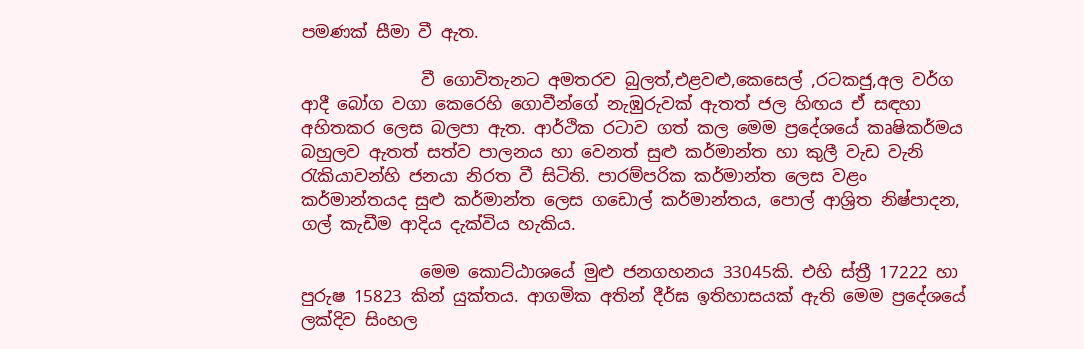පමණක් සීමා වී ඇත.

              වී ගොවිතැනට අමතරව බුලත්,එළවළු,කෙසෙල් ,රටකජු,අල වර්ග ආදී බෝග වගා කෙරෙහි ගොවීන්ගේ නැඹුරුවක් ඇතත් ජල හිඟය ඒ සඳහා අහිතකර ලෙස බලපා ඇත. ආර්ථික රටාව ගත් කල මෙම ප්‍රදේශයේ කෘෂිකර්මය බහුලව ඇතත් සත්ව පාලනය හා වෙනත් සුළු කර්මාන්ත හා කුලී වැඩ වැනි රැකියාවන්හි ජනයා නිරත වී සිටිති. පාරම්පරික කර්මාන්ත ලෙස වළං කර්මාන්තයද සුළු කර්මාන්ත ලෙස ගඩොල් කර්මාන්තය, පොල් ආශ්‍රිත නිෂ්පාදන, ගල් කැඩීම ආදිය දැක්විය හැකිය.

              මෙම කොට්ඨාශයේ මුළු ජනගහනය 33045කි. එහි ස්ත්‍රී 17222 හා පුරුෂ 15823 කින් යුක්තය. ආගමික අතින් දීර්ඝ ඉතිහාසයක් ඇති මෙම ප්‍රදේශයේ ලක්දිව සිංහල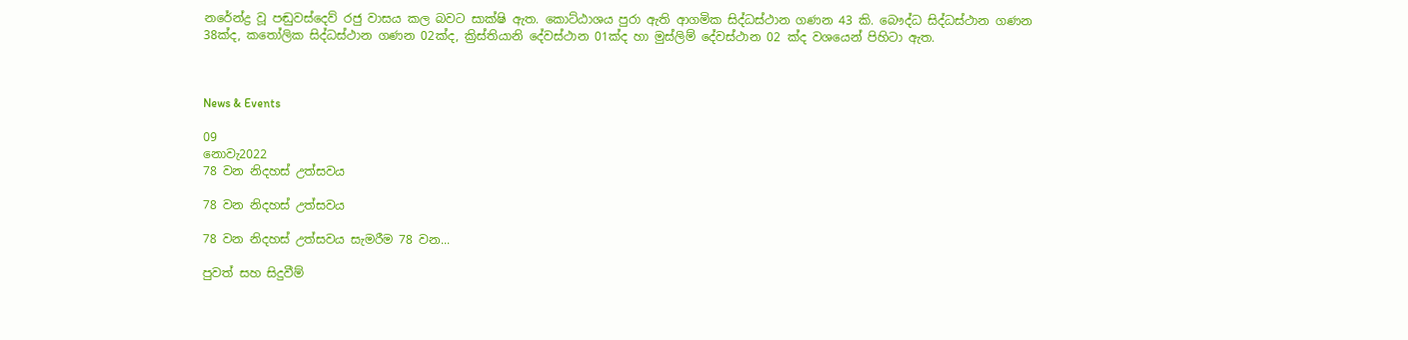නරේන්ද්‍ර වූ පඬුවස්දෙව් රජු වාසය කල බවට සාක්ෂි ඇත. කොට්ඨාශය පුරා ඇති ආගමික සිද්ධස්ථාන ගණන 43 කි. බෞද්ධ සිද්ධස්ථාන ගණන 38ක්ද, කතෝලික සිද්ධස්ථාන ගණන 02ක්ද, ක්‍රිස්තියානි දේවස්ථාන 01ක්ද හා මුස්ලිම් දේවස්ථාන 02 ක්ද වශයෙන් පිහිටා ඇත.



News & Events

09
නොවැ2022
78 වන නිදහස් උත්සවය

78 වන නිදහස් උත්සවය

78 වන නිදහස් උත්සවය සැමරීම 78 වන...

පුවත් සහ සිදුවීම්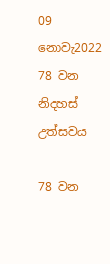09
නොවැ2022
78 වන නිදහස් උත්සවය

78 වන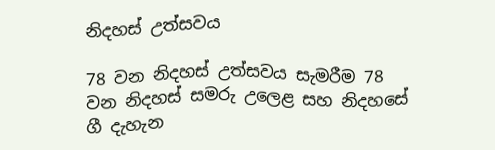නිදහස් උත්සවය

78 වන නිදහස් උත්සවය සැමරීම 78 වන නිදහස් සමරු උලෙළ සහ නිදහසේ ගී දැහැන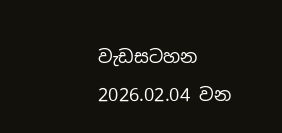වැඩසටහන 2026.02.04 වන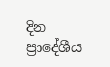දින  ප්‍රාදේශීය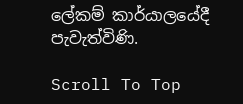ලේකම් කාර්යාලයේදී පැවැත්විණි.

Scroll To Top